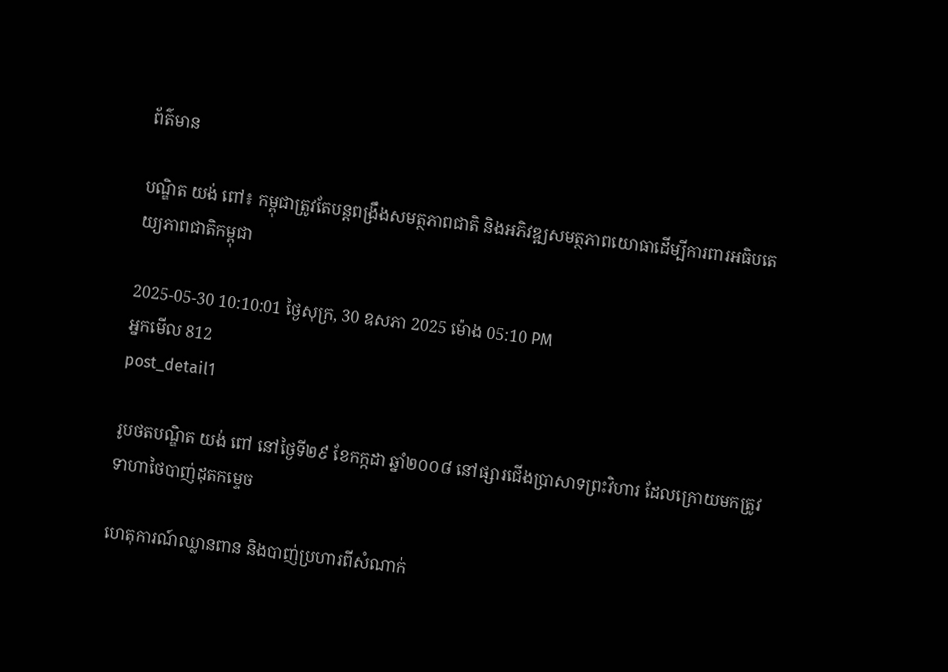ព័ត៌មាន

បណ្ឌិត យង់ ពៅ៖ កម្ពុជាត្រូវតែបន្តពង្រឹងសមត្ថភាពជាតិ និងអភិវឌ្ឍសមត្ថភាពយោធាដើម្បីការពារអធិបតេយ្យភាពជាតិកម្ពុជា

2025-05-30 10:10:01 ថ្ងៃសុក្រ, 30 ឧសភា 2025 ម៉ោង 05:10 PM
អ្នកមើល 812
post_detail1

រូបថតបណ្ឌិត យង់ ពៅ នៅថ្ងៃទី២៩ ខែកក្កដា ឆ្នាំ២០០៨ នៅផ្សារជើងប្រាសាទព្រះវិហារ ដែលក្រោយមកត្រូវទាហាថៃបាញ់ដុតកម្ទេច

ហេតុការណ៍ឈ្លានពាន និងបាញ់ប្រហារពីសំណាក់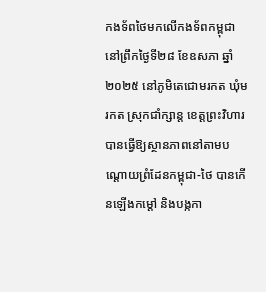កងទ័ពថៃមកលើកងទ័ពកម្ពុជា នៅព្រឹកថ្ងៃទី២៨ ខែឧសភា ឆ្នាំ២០២៥ នៅភូមិតេជោមរកត ឃុំមរកត ស្រុកជាំក្សាន្ត ខេត្តព្រះវិហារ បានធ្វើឱ្យស្ថានភាពនៅតាមបណ្ដោយព្រំដែនកម្ពុជា-ថៃ បានកើនឡើងកម្ដៅ និងបង្កកា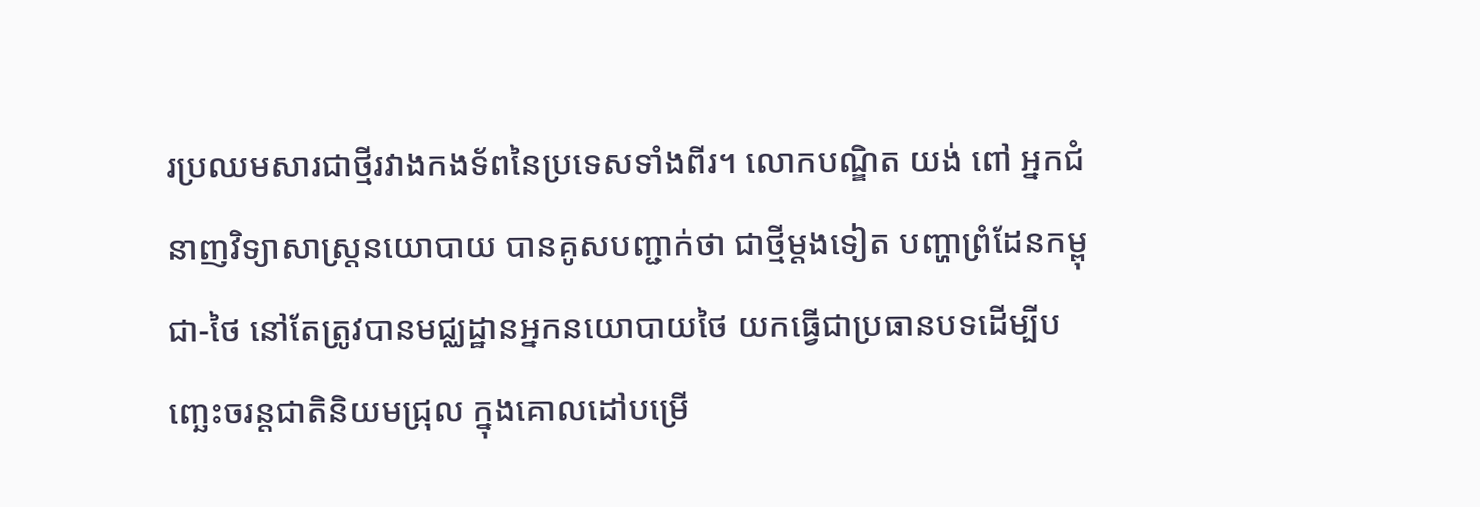រប្រឈមសារជាថ្មីរវាងកងទ័ពនៃប្រទេសទាំងពីរ។ លោកបណ្ឌិត យង់ ពៅ អ្នកជំនាញវិទ្យាសាស្ត្រនយោបាយ បានគូសបញ្ជាក់ថា ជាថ្មីម្ដងទៀត បញ្ហាព្រំដែនកម្ពុជា-ថៃ នៅតែត្រូវបានមជ្ឈដ្ឋានអ្នកនយោបាយថៃ យកធ្វើជាប្រធានបទដើម្បីបញ្ឆេះចរន្តជាតិនិយមជ្រុល ក្នុងគោលដៅបម្រើ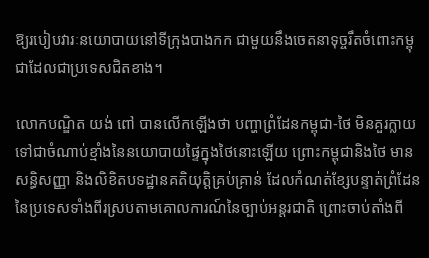ឱ្យរបៀបវារៈនយោបាយនៅទីក្រុងបាងកក ជាមួយនឹងចេតនាទុច្ចរឹតចំពោះកម្ពុជាដែលជាប្រទេសជិតខាង។

លោកបណ្ឌិត យង់ ពៅ បានលើកឡើងថា បញ្ហាព្រំដែនកម្ពុជា-ថៃ មិនគួរក្លាយទៅជាចំណាប់ខ្មាំងនៃនយោបាយផ្ទៃក្នុងថៃនោះឡើយ ព្រោះកម្ពុជានិងថៃ មានសន្ធិសញ្ញា និងលិខិតបទដ្ឋានគតិយុត្តិគ្រប់គ្រាន់ ដែលកំណត់ខ្សែបន្ទាត់ព្រំដែននៃប្រទេសទាំងពីរស្របតាមគោលការណ៍នៃច្បាប់អន្តរជាតិ ព្រោះចាប់តាំងពី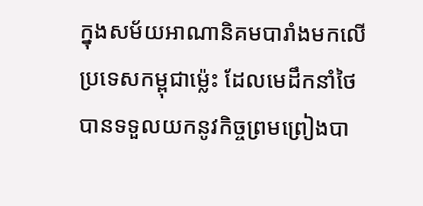ក្នុងសម័យអាណានិគមបារាំងមកលើប្រទេសកម្ពុជាម្ល៉េះ ដែលមេដឹកនាំថៃ បានទទួលយកនូវកិច្ចព្រមព្រៀងបា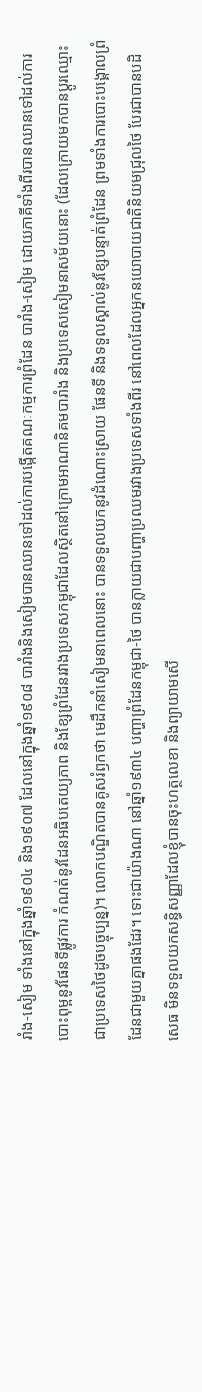រាំង-សៀម ទាំងនៅក្នុងឆ្នាំ១៩០៤ និង១៩០៧ ដែលនៅក្នុងឆ្នាំ១៩០៨ បារាំងនិងសៀមបានឈានទៅដល់ការបង្កើតគណៈកម្មការព្រំដែន បារាំង-សៀម ដោយភាគីទាំងពីរបានឈានទៅដល់ការបោះពុម្ពនូវផែនទីផ្លូវការ កំណត់នូវដែនអធិបតេយ្យភាព និងខ្សែព្រំដែនរវាងប្រទេសកម្ពុជាដែលស្ថិតនៅក្រោមអាណានិគមបារាំង និងប្រទេសសៀមនាសម័យនោះ (ដែលក្រោយមកបានប្ដូរឈ្មោះជាប្រទេសថៃដូចបច្ចុប្បន្ន)។ លោកបណ្ឌិតបានគូសរំឭកថា មេដឹកនាំសៀមនាពេលនោះ បានទទួលយកនូវដំណោះស្រាយ ផែនទី និងទទួលស្គាល់នូវខ្សែបន្ទាត់ព្រំដែន ព្រមទាំងការបោះបង្គោលព្រំដែនជាមួយគ្នាផងដែរ។ ទោះជាយ៉ាងណា នៅឆ្នាំ១៩៣៤ បញ្ហាព្រំដែនកម្ពុជា-ថៃ បានក្លាយជាបញ្ហាប្រឈមរវាងប្រទេសទាំងពីរ នៅពេលដែលអ្នកនយោបាយជាតិនិយមជ្រុលថៃ បែរជាបានបដិសេធ មិនទទួលយកសន្ធិសញ្ញាដែលខ្ញុំបានចុះហត្ថលេខា និងព្យាយាមសើ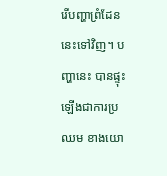រើបញ្ហាព្រំដែននេះទៅវិញ។ បញ្ហានេះ បានផ្ទុះឡើងជាការប្រឈម ខាងយោ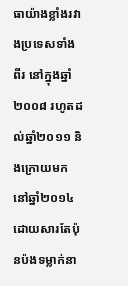ធាយ៉ាងខ្លាំងរវាងប្រទេសទាំងពីរ នៅក្នុងឆ្នាំ២០០៨ រហូតដល់ឆ្នាំ២០១១ និងក្រោយមកនៅឆ្នាំ២០១៤ ដោយសារតែប៉ុនប៉ងទម្លាក់នា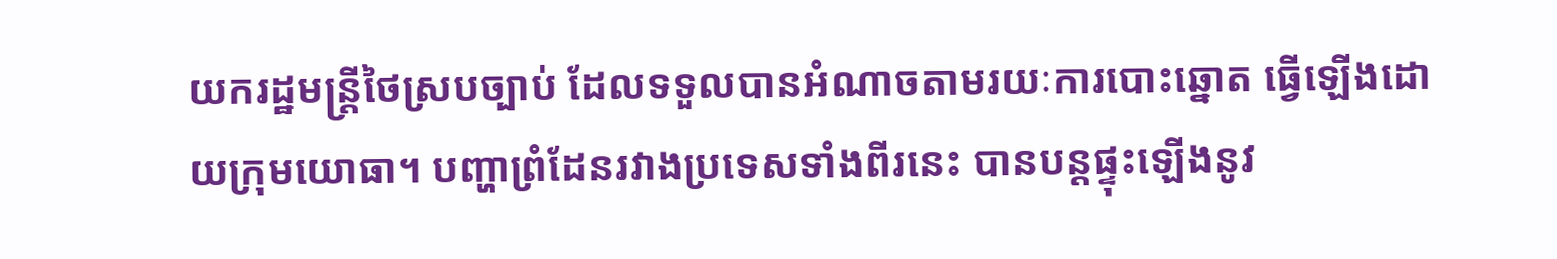យករដ្ឋមន្ត្រីថៃស្របច្បាប់ ដែលទទួលបានអំណាចតាមរយៈការបោះឆ្នោត ធ្វើឡើងដោយក្រុមយោធា។ បញ្ហាព្រំដែនរវាងប្រទេសទាំងពីរនេះ បានបន្តផ្ទុះឡើងនូវ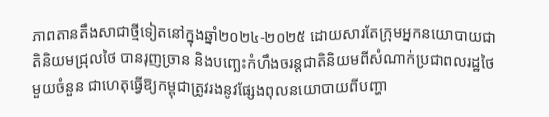ភាពតានតឹងសាជាថ្មីទៀតនៅក្នុងឆ្នាំ២០២៤-២០២៥ ដោយសារតែក្រុមអ្នកនយោបាយជាតិនិយមជ្រុលថៃ បានរុញច្រាន និងបញ្ឆេះកំហឹងចរន្តជាតិនិយមពីសំណាក់ប្រជាពលរដ្ឋថៃមួយចំនួន ជាហេតុធ្វើឱ្យកម្ពុជាត្រូវរងនូវផ្សែងពុលនយោបាយពីបញ្ហា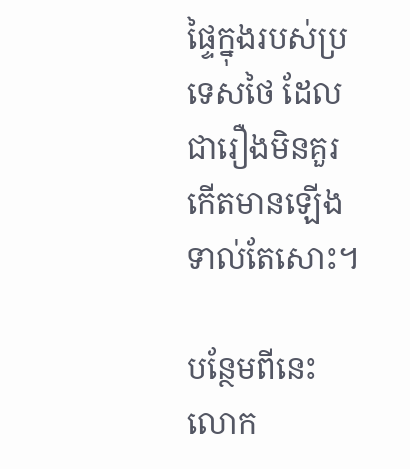ផ្ទៃក្នុងរបស់ប្រទេសថៃ ដែលជារឿងមិនគួរកើតមានឡើងទាល់តែសោះ។

បន្ថែមពីនេះ លោក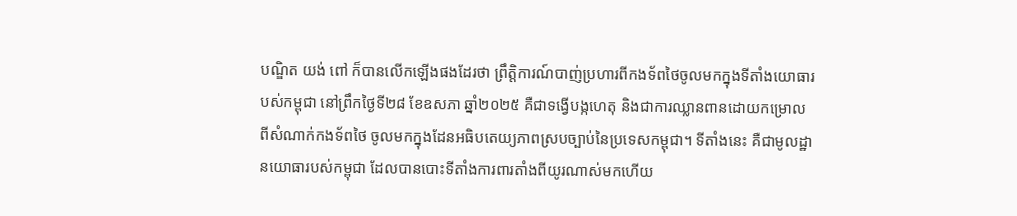បណ្ឌិត យង់ ពៅ ក៏បានលើកឡើងផងដែរថា ព្រឹត្តិការណ៍បាញ់ប្រហារពីកងទ័ពថៃចូលមកក្នុងទីតាំងយោធារបស់កម្ពុជា នៅព្រឹកថ្ងៃទី២៨ ខែឧសភា ឆ្នាំ២០២៥ គឺជាទង្វើបង្កហេតុ និងជាការឈ្លានពានដោយកម្រោលពីសំណាក់កងទ័ពថៃ ចូលមកក្នុងដែនអធិបតេយ្យភាពស្របច្បាប់នៃប្រទេសកម្ពុជា។ ទីតាំងនេះ គឺជាមូលដ្ឋានយោធារបស់កម្ពុជា ដែលបានបោះទីតាំងការពារតាំងពីយូរណាស់មកហើយ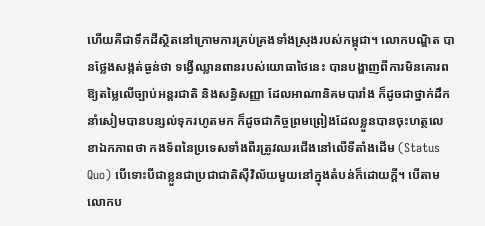ហើយគឺជាទឹកដីស្ថិតនៅក្រោមការគ្រប់គ្រងទាំងស្រុងរបស់កម្ពុជា។ លោកបណ្ឌិត បានថ្លែងសង្កត់ធ្ងន់ថា ទង្វើឈ្លានពានរបស់យោធាថៃនេះ បានបង្ហាញពីការមិនគោរពឱ្យតម្លៃលើច្បាប់អន្តរជាតិ និងសន្ធិសញ្ញា ដែលអាណានិគមបារាំង ក៏ដូចជាថ្នាក់ដឹកនាំសៀមបានបន្សល់ទុករហូតមក ក៏ដូចជាកិច្ចព្រមព្រៀងដែលខ្លួនបានចុះហត្ថលេខាឯកភាពថា កងទ័ពនៃប្រទេសទាំងពីរត្រូវឈរជើងនៅលើទីតាំងដើម (Status Quo) បើទោះបីជាខ្លួនជាប្រជាជាតិស៊ីវិល័យមួយនៅក្នុងតំបន់ក៏ដោយក្ដី។ បើតាមលោកប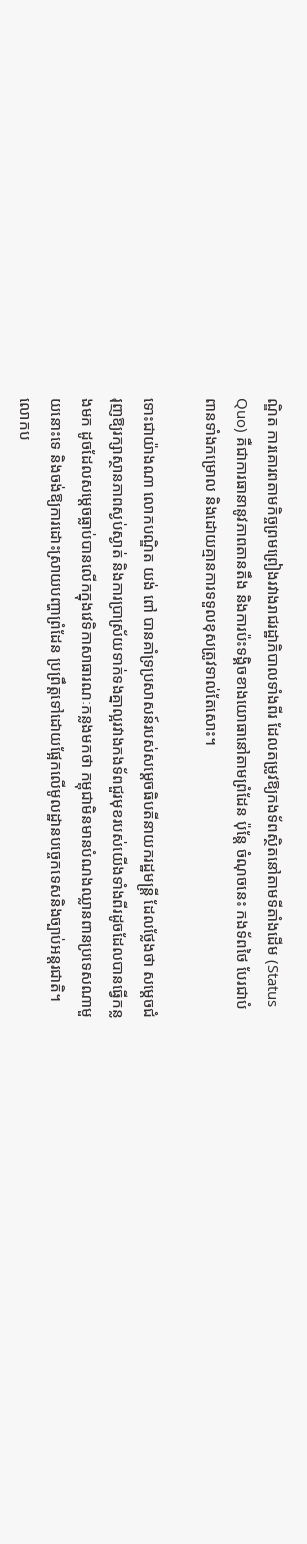ណ្ឌិត ការគោរពតាមកិច្ចព្រមព្រៀងរវាងរាជរដ្ឋាភិបាលទាំងពីរ ដែលតម្រូវឱ្យកងទ័ពស្ថិតនៅតាមទីតាំងដើម (Status Quo) គឺជាការធានានូវភាពតានតឹង និងការប៉ះទង្គិចខាងយោធានៅតាមព្រំដែន ប៉ុន្តែ ចំណុចនេះ កងទ័ពថៃ បែរជាបំពានទាំងកម្រោល និងដោយគ្មានការទទួលខុសត្រូវទាល់តែសោះ។

ទោះជាយ៉ាងណា លោកបណ្ឌិត យង់ ពៅ បានគាំទ្រប្រសាសន៍របស់សម្ដេចធិបតីនាយករដ្ឋមន្ត្រី ដែលថ្លែងថា សម្ដេចជំរុញឱ្យរក្សាស្ថានភាពស្ងប់ស្ងាត់ និងការប្រាស្រ័យទាក់ទងគ្នាល្អរវាងកងទ័ពជួរមុខរបស់យើងទាំងពីរដូចដែលបានធ្វើកន្លងមក ដូចដែលសម្ដេចធ្លាប់បានលើកក្នុងវេទិកាសាធារណៈកន្លងមកថា កម្ពុជាមិនមានបំណងឈ្លានពានប្រទេសណាមួយនោះទេ និងចង់ឱ្យការដោះស្រាយបញ្ហាព្រំដែន ប្រព្រឹត្តទៅដោយផ្អែកលើមូលដ្ឋានបច្ចេកទេសនិងច្បាប់អន្តរជាតិ។ លោកប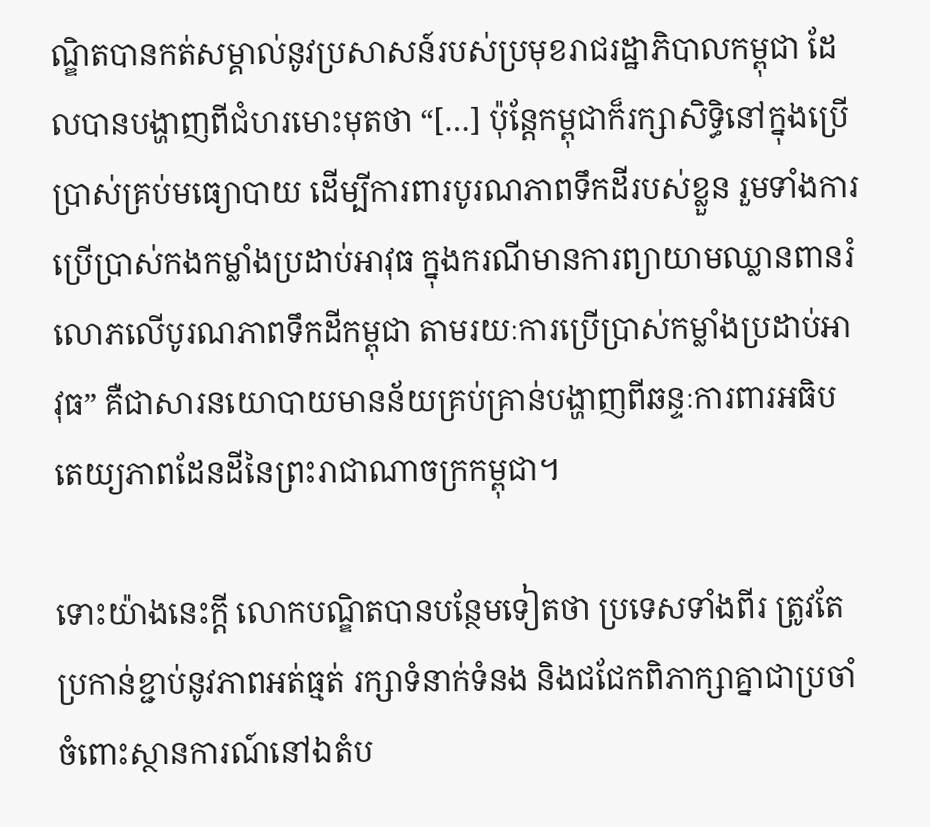ណ្ឌិតបានកត់សម្គាល់នូវប្រសាសន៍របស់ប្រមុខរាជរដ្ឋាភិបាលកម្ពុជា ដែលបានបង្ហាញពីជំហរមោះមុតថា “[…] ប៉ុន្តែកម្ពុជាក៏រក្សាសិទ្ធិនៅក្នុងប្រើប្រាស់គ្រប់មធ្យោបាយ ដើម្បីការពារបូរណភាពទឹកដីរបស់ខ្លួន រួមទាំងការប្រើប្រាស់កងកម្លាំងប្រដាប់អាវុធ ក្នុងករណីមានការព្យាយាមឈ្លានពានរំលោភលើបូរណភាពទឹកដីកម្ពុជា តាមរយៈការប្រើប្រាស់កម្លាំងប្រដាប់អាវុធ” គឺជាសារនយោបាយមានន័យគ្រប់គ្រាន់បង្ហាញពីឆន្ទៈការពារអធិបតេយ្យភាពដែនដីនៃព្រះរាជាណាចក្រកម្ពុជា។

ទោះយ៉ាងនេះក្ដី លោកបណ្ឌិតបានបន្ថែមទៀតថា ប្រទេសទាំងពីរ ត្រូវតែប្រកាន់ខ្ជាប់នូវភាពអត់ធ្មត់ រក្សាទំនាក់ទំនង និងជជែកពិភាក្សាគ្នាជាប្រចាំចំពោះស្ថានការណ៍នៅឯតំប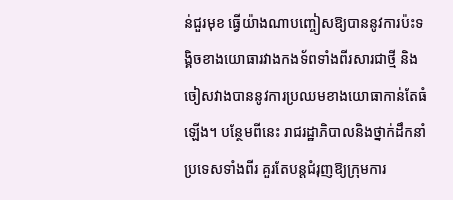ន់ជួរមុខ ធ្វើយ៉ាងណាបញ្ចៀសឱ្យបាននូវការប៉ះទង្គិចខាងយោធារវាងកងទ័ពទាំងពីរសារជាថ្មី និងចៀសវាងបាននូវការប្រឈមខាងយោធាកាន់តែធំឡើង។ បន្ថែមពីនេះ រាជរដ្ឋាភិបាលនិងថ្នាក់ដឹកនាំប្រទេសទាំងពីរ គួរតែបន្តជំរុញឱ្យក្រុមការ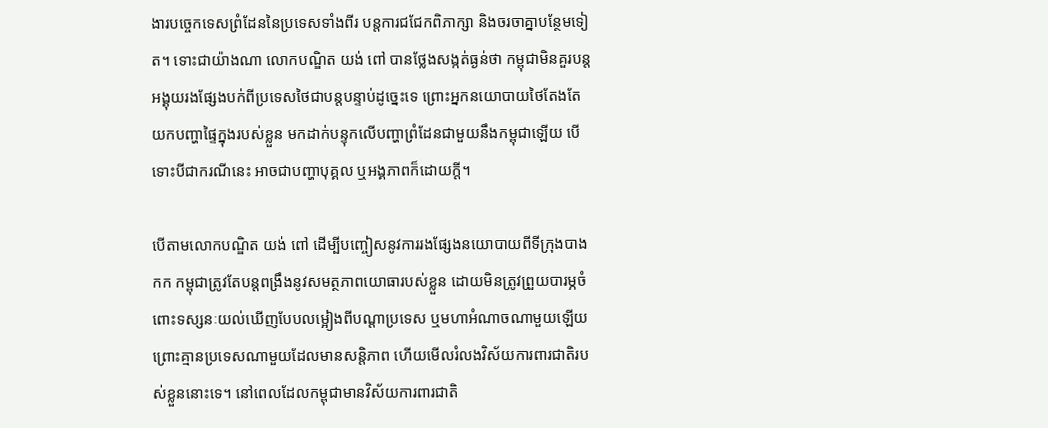ងារបច្ចេកទេសព្រំដែននៃប្រទេសទាំងពីរ បន្តការជជែកពិភាក្សា និងចរចាគ្នាបន្ថែមទៀត។ ទោះជាយ៉ាងណា លោកបណ្ឌិត យង់ ពៅ បានថ្លែងសង្កត់ធ្ងន់ថា កម្ពុជាមិនគួរបន្តអង្គុយរងផ្សែងបក់ពីប្រទេសថៃជាបន្តបន្ទាប់ដូច្នេះទេ ព្រោះអ្នកនយោបាយថៃតែងតែយកបញ្ហាផ្ទៃក្នុងរបស់ខ្លួន មកដាក់បន្ទុកលើបញ្ហាព្រំដែនជាមួយនឹងកម្ពុជាឡើយ បើទោះបីជាករណីនេះ អាចជាបញ្ហាបុគ្គល ឬអង្គភាពក៏ដោយក្ដី។

បើតាមលោកបណ្ឌិត យង់ ពៅ ដើម្បីបញ្ចៀសនូវការរងផ្សែងនយោបាយពីទីក្រុងបាងកក កម្ពុជាត្រូវតែបន្តពង្រឹងនូវសមត្ថភាពយោធារបស់ខ្លួន ដោយមិនត្រូវព្រួយបារម្ភចំពោះទស្សនៈយល់ឃើញបែបលម្អៀងពីបណ្ដាប្រទេស ឬមហាអំណាចណាមួយឡើយ ព្រោះគ្មានប្រទេសណាមួយដែលមានសន្តិភាព ហើយមើលរំលងវិស័យការពារជាតិរបស់ខ្លួននោះទេ។ នៅពេលដែលកម្ពុជាមានវិស័យការពារជាតិ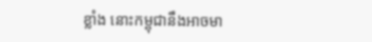ខ្លាំង នោះកម្ពុជានឹងអាចមា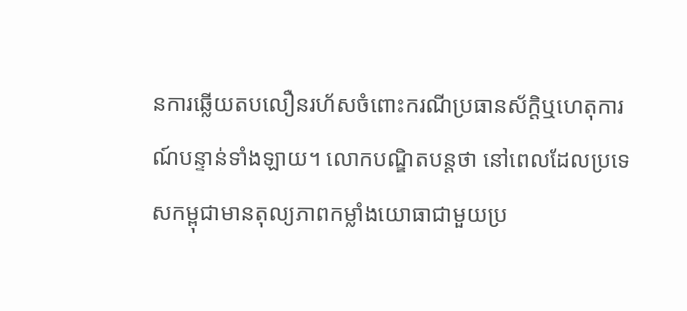នការឆ្លើយតបលឿនរហ័សចំពោះករណីប្រធានស័ក្តិឬហេតុការណ៍បន្ទាន់ទាំងឡាយ។ លោកបណ្ឌិតបន្តថា នៅពេលដែលប្រទេសកម្ពុជាមានតុល្យភាពកម្លាំងយោធាជាមួយប្រ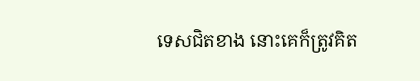ទេសជិតខាង នោះគេក៏ត្រូវគិត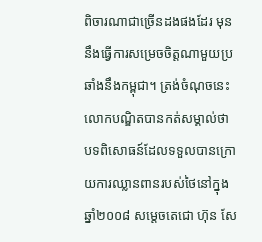ពិចារណាជាច្រើនដងផងដែរ មុននឹងធ្វើការសម្រេចចិត្តណាមួយប្រឆាំងនឹងកម្ពុជា។ ត្រង់ចំណុចនេះ លោកបណ្ឌិតបានកត់សម្គាល់ថា បទពិសោធន៍ដែលទទួលបានក្រោយការឈ្លានពានរបស់ថៃនៅក្នុងឆ្នាំ២០០៨ សម្ដេចតេជោ ហ៊ុន សែ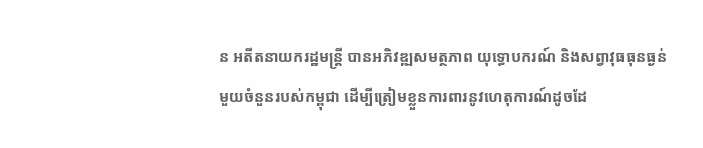ន អតីតនាយករដ្ឋមន្ត្រី បានអភិវឌ្ឍសមត្ថភាព យុទ្ធោបករណ៍ និងសព្វាវុធធុនធ្ងន់មួយចំនួនរបស់កម្ពុជា ដើម្បីត្រៀមខ្លួនការពារនូវហេតុការណ៍ដូចដែ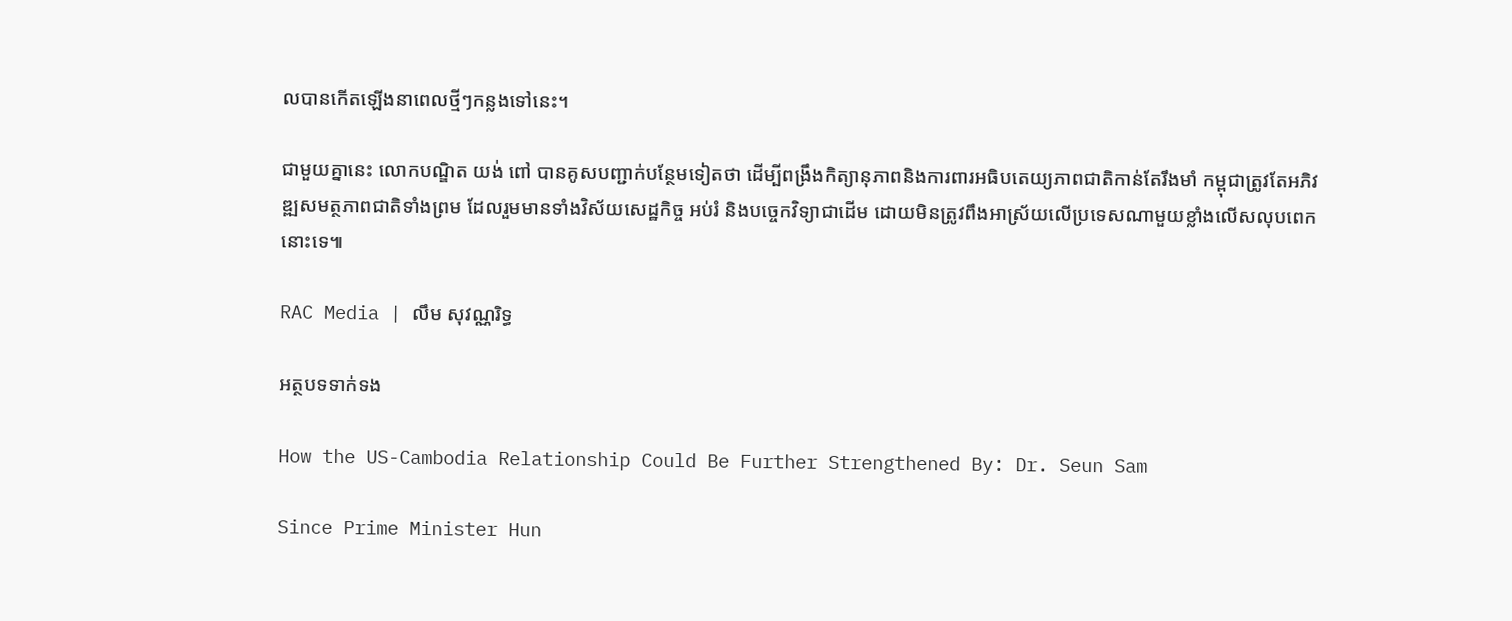លបានកើតឡើងនាពេលថ្មីៗកន្លងទៅនេះ។

ជាមួយគ្នានេះ លោកបណ្ឌិត យង់ ពៅ បានគូសបញ្ជាក់បន្ថែមទៀតថា ដើម្បីពង្រឹងកិត្យានុភាពនិងការពារអធិបតេយ្យភាពជាតិកាន់តែរឹងមាំ កម្ពុជាត្រូវតែអភិវឌ្ឍសមត្ថភាពជាតិទាំងព្រម ដែលរួមមានទាំងវិស័យសេដ្ឋកិច្ច អប់រំ និងបច្ចេកវិទ្យាជាដើម ដោយមិនត្រូវពឹងអាស្រ័យលើប្រទេសណាមួយខ្លាំងលើសលុបពេកនោះទេ៕

RAC Media | លឹម សុវណ្ណរិទ្ធ

អត្ថបទទាក់ទង

How the US-Cambodia Relationship Could Be Further Strengthened By: Dr. Seun Sam

Since Prime Minister Hun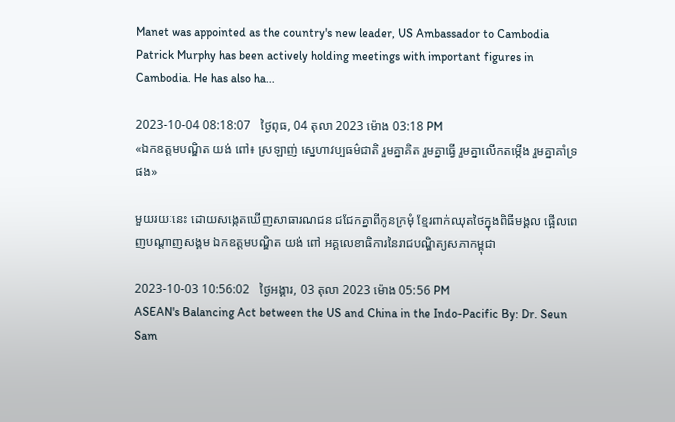Manet was appointed as the country's new leader, US Ambassador to Cambodia Patrick Murphy has been actively holding meetings with important figures in Cambodia. He has also ha...

2023-10-04 08:18:07   ថ្ងៃពុធ, 04 តុលា 2023 ម៉ោង 03:18 PM
«ឯកឧត្ដមបណ្ឌិត យង់ ពៅ៖ ស្រឡាញ់ ស្នេហាវប្បធម៌ជាតិ រួមគ្នាគិត រួមគ្នាធ្វើ រួមគ្នាលើកតម្កើង រួមគ្នាគាំទ្រផង»

មួយរយៈនេះ ដោយសង្កេតឃើញសាធារណជន ជជែកគ្នាពីកូនក្រមុំ ខ្មែរពាក់ឈុតថៃក្នុងពិធីមង្គល ផ្អើលពេញបណ្តាញសង្គម ឯកឧត្ដមបណ្ឌិត យង់ ពៅ អគ្គលេខាធិការនៃរាជបណ្ឌិត្យសភាកម្ពុជា

2023-10-03 10:56:02   ថ្ងៃអង្គារ, 03 តុលា 2023 ម៉ោង 05:56 PM
ASEAN's Balancing Act between the US and China in the Indo-Pacific By: Dr. Seun Sam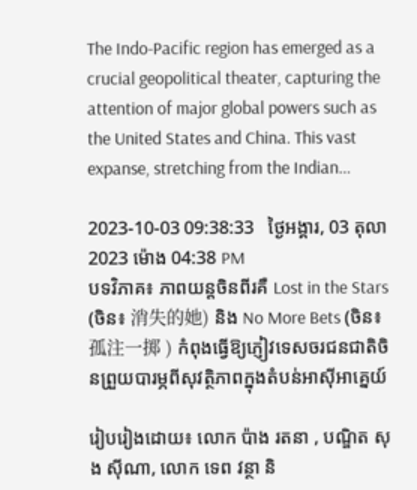The Indo-Pacific region has emerged as a crucial geopolitical theater, capturing the attention of major global powers such as the United States and China. This vast expanse, stretching from the Indian...

2023-10-03 09:38:33   ថ្ងៃអង្គារ, 03 តុលា 2023 ម៉ោង 04:38 PM
បទវិភាគ៖ ភាពយន្តចិនពីរគឺ Lost in the Stars (ចិន៖ 消失的她) និង No More Bets (ចិន៖ 孤注一掷 ) កំពុងធ្វើឱ្យភ្ញៀវទេសចរជនជាតិចិនព្រួយបារម្ភពីសុវត្ថិភាពក្នុងតំបន់អាស៊ីអាគ្នេយ៍

រៀបរៀងដោយ៖ លោក ប៉ាង រតនា , បណ្ឌិត សុង ស៊ីណា, លោក ទេព វន្ថា និ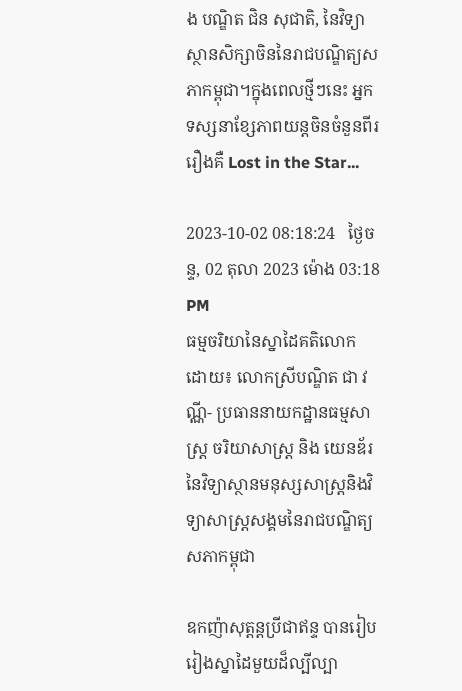ង បណ្ឌិត ជិន សុជាតិ, នៃវិទ្យាស្ថានសិក្សាចិននៃរាជបណ្ឌិត្យសភាកម្ពុជា។ក្នុងពេលថ្មីៗនេះ អ្នកទស្សនាខ្សែភាពយន្តចិនចំនួនពីររឿងគឺ Lost in the Star...

2023-10-02 08:18:24   ថ្ងៃចន្ទ, 02 តុលា 2023 ម៉ោង 03:18 PM
ធម្មចរិយានៃស្នាដៃគតិលោក ដោយ៖ លោកស្រីបណ្ឌិត ជា វណ្ណី- ប្រធាននាយកដ្ឋានធម្មសាស្រ្ត ចរិយាសាស្រ្ត និង យេនឌ័រ នៃវិទ្យាស្ថានមនុស្សសាស្រ្តនិងវិទ្យាសាស្រ្តសង្គមនៃរាជបណ្ឌិត្យសភាកម្ពុជា

ឧកញ៉ាសុត្តន្តប្រីជាឥន្ទ បានរៀបរៀងស្នាដៃមួយដ៏ល្បីល្បា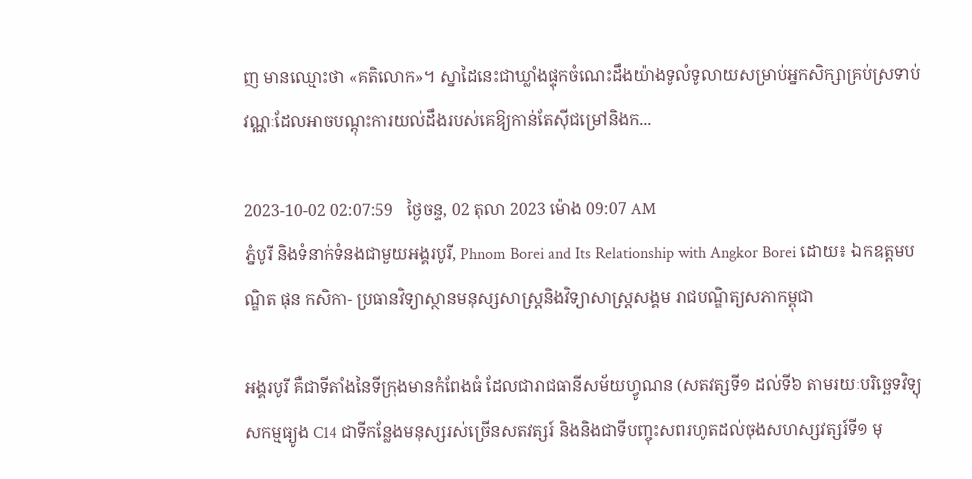ញ មានឈ្មោះថា «គតិលោក»។ ស្នាដៃនេះជាឃ្លាំងផ្ទុកចំណេះដឹងយ៉ាងទូលំទូលាយសម្រាប់អ្នកសិក្សាគ្រប់ស្រទាប់វណ្ណៈដែលអាចបណ្តុះការយល់ដឹងរបស់គេឱ្យកាន់តែស៊ីជម្រៅនិងក...

2023-10-02 02:07:59   ថ្ងៃចន្ទ, 02 តុលា 2023 ម៉ោង 09:07 AM
ភ្នំបូរី និងទំនាក់ទំនងជាមួយអង្គរបូរី, Phnom Borei and Its Relationship with Angkor Borei ដោយ៖ ឯកឧត្តមបណ្ឌិត ផុន កសិកា- ប្រធានវិទ្យាស្ថានមនុស្សសាស្ត្រនិងវិទ្យាសាស្ត្រសង្គម រាជបណ្ឌិត្យសភាកម្ពុជា

អង្គរបូរី គឺជាទីតាំងនៃទីក្រុងមានកំពែងធំ ដែលជារាជធានីសម័យហ្វូណន (សតវត្សទី១ ដល់ទី៦ តាមរយៈបរិច្ឆេទវិទ្យុសកម្មធ្យូង C14 ជាទីកន្លែងមនុស្សរស់ច្រើនសតវត្សរ៍ និងនិងជាទីបញ្ចុះសពរហូតដល់ចុងសហស្សវត្សរ៍ទី១ មុ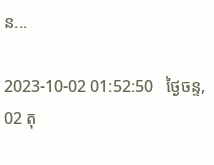ន...

2023-10-02 01:52:50   ថ្ងៃចន្ទ, 02 តុ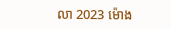លា 2023 ម៉ោង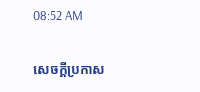08:52 AM

សេចក្តីប្រកាស